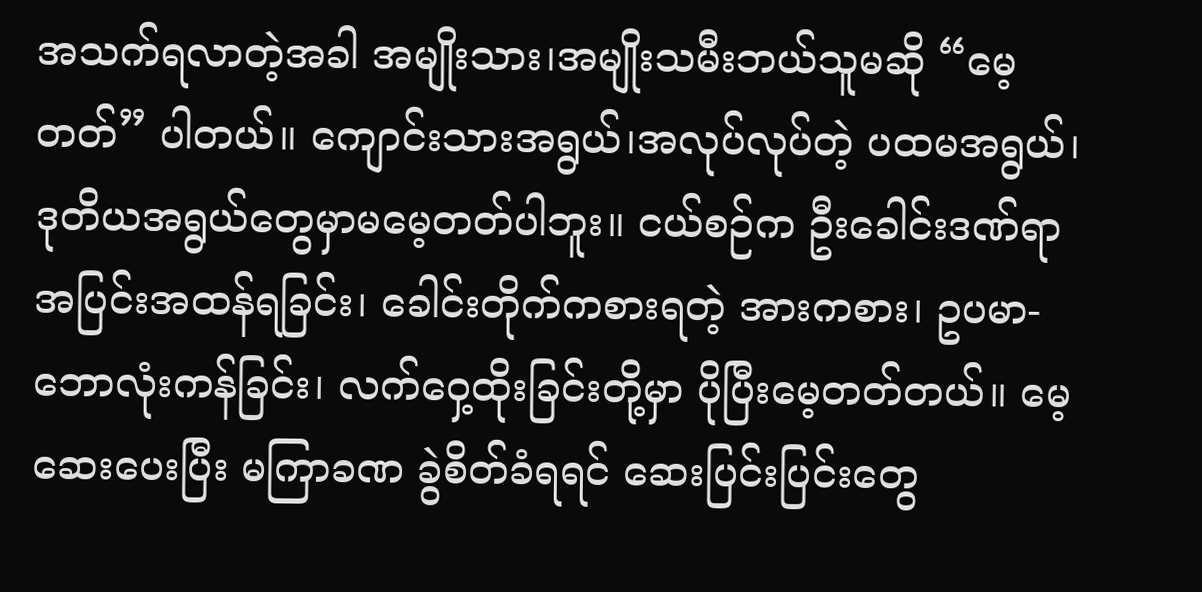အသက်ရလာတဲ့အခါ အမျိုးသား၊အမျိုးသမီးဘယ်သူမဆို “မေ့တတ်” ပါတယ်။ ကျောင်းသားအရွယ်၊အလုပ်လုပ်တဲ့ ပထမအရွယ်၊ ဒုတိယအရွယ်တွေမှာမမေ့တတ်ပါဘူး။ ငယ်စဉ်က ဦးခေါင်းဒဏ်ရာအပြင်းအထန်ရခြင်း၊ ခေါင်းတိုက်ကစားရတဲ့ အားကစား၊ ဥပမာ- ဘောလုံးကန်ခြင်း၊ လက်ဝှေ့ထိုးခြင်းတို့မှာ ပိုပြီးမေ့တတ်တယ်။ မေ့ဆေးပေးပြီး မကြာခဏ ခွဲစိတ်ခံရရင် ဆေးပြင်းပြင်းတွေ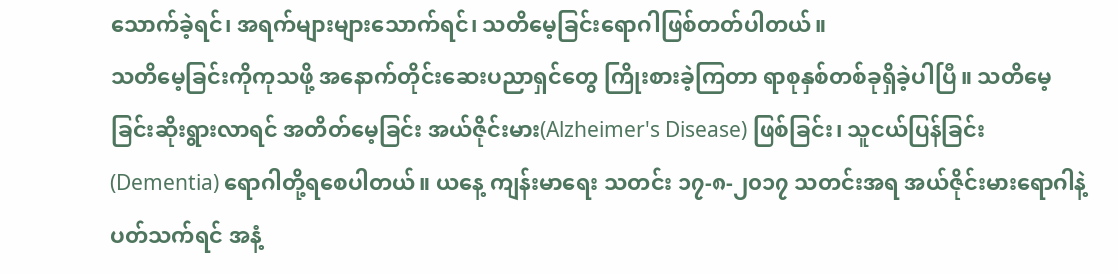သောက်ခဲ့ရင်၊ အရက်များများသောက်ရင်၊ သတိမေ့ခြင်းရောဂါဖြစ်တတ်ပါတယ်။
သတိမေ့ခြင်းကိုကုသဖို့ အနောက်တိုင်းဆေးပညာရှင်တွေ ကြိုးစားခဲ့ကြတာ ရာစုနှစ်တစ်ခုရှိခဲ့ပါပြီ။ သတိမေ့ခြင်းဆိုးရွားလာရင် အတိတ်မေ့ခြင်း အယ်ဇိုင်းမား(Alzheimer's Disease) ဖြစ်ခြင်း၊ သူငယ်ပြန်ခြင်း(Dementia) ရောဂါတို့ရစေပါတယ်။ ယနေ့ ကျန်းမာရေး သတင်း ၁၇-၈-၂၀၁၇ သတင်းအရ အယ်ဇိုင်းမားရောဂါနဲ့ပတ်သက်ရင် အနံ့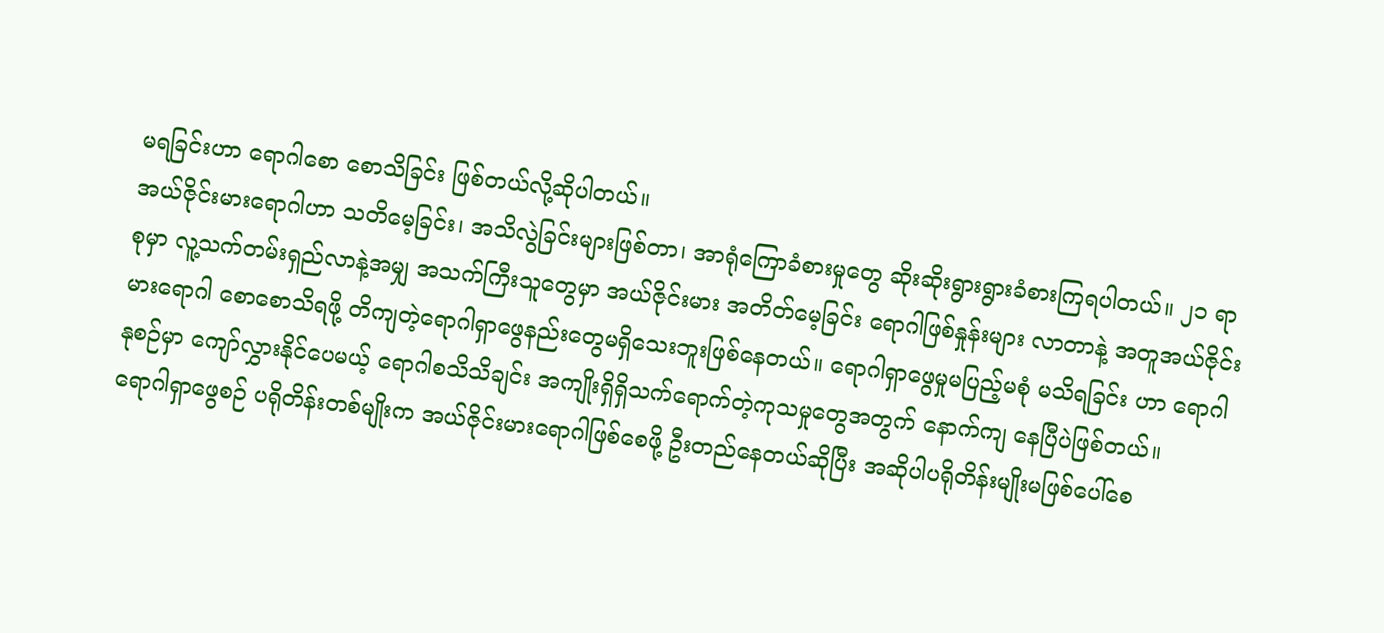မရခြင်းဟာ ရောဂါစော စောသိခြင်း ဖြစ်တယ်လို့ဆိုပါတယ်။
အယ်ဇိုင်းမားရောဂါဟာ သတိမေ့ခြင်း၊ အသိလွဲခြင်းများဖြစ်တာ၊ အာရုံကြောခံစားမှုတွေ ဆိုးဆိုးရွားရွားခံစားကြရပါတယ်။ ၂၁ ရာစုမှာ လူ့သက်တမ်းရှည်လာနဲ့အမျှ အသက်ကြီးသူတွေမှာ အယ်ဇိုင်းမား အတိတ်မေ့ခြင်း ရောဂါဖြစ်နှုန်းများ လာတာနဲ့ အတူအယ်ဇိုင်းမားရောဂါ စောစောသိရဖို့ တိကျတဲ့ရောဂါရှာဖွေနည်းတွေမရှိသေးဘူးဖြစ်နေတယ်။ ရောဂါရှာဖွေမှုမပြည့်မစုံ မသိရခြင်း ဟာ ရောဂါနုစဉ်မှာ ကျော်လွှားနိုင်ပေမယ့် ရောဂါစသိသိချင်း အကျိုးရှိရှိသက်ရောက်တဲ့ကုသမှုတွေအတွက် နောက်ကျ နေပြီပဲဖြစ်တယ်။
ရောဂါရှာဖွေစဉ် ပရိုတိန်းတစ်မျိုးက အယ်ဇိုင်းမားရောဂါဖြစ်စေဖို့ ဦးတည်နေတယ်ဆိုပြီး အဆိုပါပရိုတိန်းမျိုးမဖြစ်ပေါ်စေ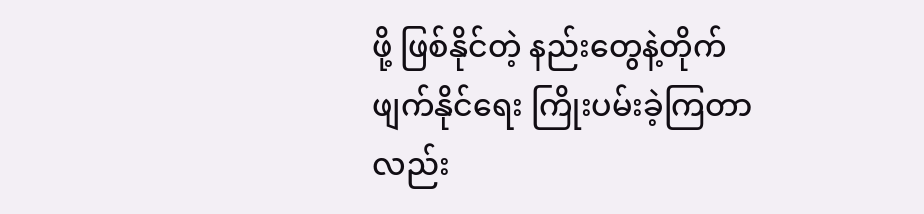ဖို့ ဖြစ်နိုင်တဲ့ နည်းတွေနဲ့တိုက်ဖျက်နိုင်ရေး ကြိုးပမ်းခဲ့ကြတာလည်း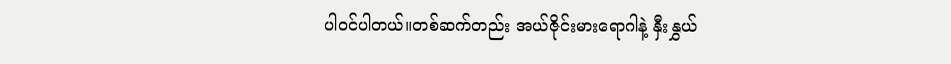ပါဝင်ပါတယ်။တစ်ဆက်တည်း အယ်ဇိုင်းမားရောဂါနဲ့ နှီးနွှယ်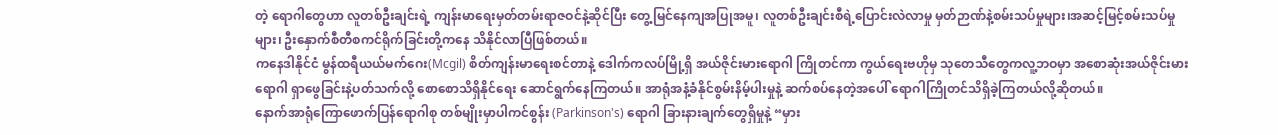တဲ့ ရောဂါတွေဟာ လူတစ်ဦးချင်းရဲ့ ကျန်းမာရေးမှတ်တမ်းရာဇဝင်နဲ့ဆိုင်ပြီး တွေ့မြင်နေကျအပြုအမူ၊ လူတစ်ဦးချင်းစီရဲ့ပြောင်းလဲလာမှု မှတ်ဉာဏ်နဲ့စမ်းသပ်မှုများ၊အဆင့်မြင့်စမ်းသပ်မှုများ၊ ဦးနှောက်စီတီစကင်ရိုက်ခြင်းတို့ကနေ သိနိုင်လာပြီဖြစ်တယ်။
ကနေဒါနိုင်ငံ မွန်ထရီယယ်မက်ဂေး(Mcgil) စိတ်ကျန်းမာရေးစင်တာနဲ့ ဒေါက်ကလပ်မြို့ရှိ အယ်ဇိုင်းမားရောဂါ ကြိုတင်ကာ ကွယ်ရေးဗဟိုမှ သုတေသီတွေကလူ့ဘဝမှာ အစောဆုံးအယ်ဇိုင်းမားရောဂါ ရှာဖွေခြင်းနဲ့ပတ်သက်လို့ စောစောသိရှိနိုင်ရေး ဆောင်ရွက်နေကြတယ်။ အာရုံအနံ့ခံနိုင်စွမ်းနိမ့်ပါးမှုနဲ့ ဆက်စပ်နေတဲ့အပေါ် ရောဂါကြိုတင်သိရှိခဲ့ကြတယ်လို့ဆိုတယ်။
နောက်အာရုံကြောဖောက်ပြန်ရောဂါစု တစ်မျိုးမှာပါကင်စွန်း (Parkinson's) ရောဂါ ခြားနားချက်တွေရှိမှုနဲ့ “မှား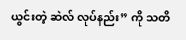ယွင်းတဲ့ ဆဲလ် လုပ်နည်း” ကို သတိ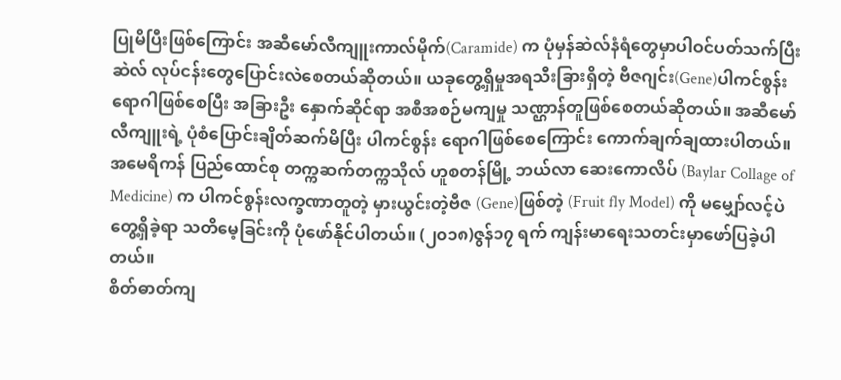ပြုမိပြီးဖြစ်ကြောင်း အဆီမော်လီကျူးကာလ်မိုက်(Caramide) က ပုံမှန်ဆဲလ်နံရံတွေမှာပါဝင်ပတ်သက်ပြီး ဆဲလ် လုပ်ငန်းတွေပြောင်းလဲစေတယ်ဆိုတယ်။ ယခုတွေ့ရှိမှုအရသီးခြားရှိတဲ့ ဗီဇဂျင်း(Gene)ပါကင်စွန်းရောဂါဖြစ်စေပြီး အခြားဦး နှောက်ဆိုင်ရာ အစီအစဉ်မကျမှု သဏ္ဌာန်တူဖြစ်စေတယ်ဆိုတယ်။ အဆီမော်လီကျူးရဲ့ ပုံစံပြောင်းချိတ်ဆက်မိပြီး ပါကင်စွန်း ရောဂါဖြစ်စေကြောင်း ကောက်ချက်ချထားပါတယ်။ အမေရိကန် ပြည်ထောင်စု တက္ကဆက်တက္ကသိုလ် ဟူစတန်မြို့ ဘယ်လာ ဆေးကောလိပ် (Baylar Collage of Medicine) က ပါကင်စွန်းလက္ခဏာတူတဲ့ မှားယွင်းတဲ့ဗီဇ (Gene)ဖြစ်တဲ့ (Fruit fly Model) ကို မမျှော်လင့်ပဲတွေ့ရှိခဲ့ရာ သတိမေ့ခြင်းကို ပုံဖော်နိုင်ပါတယ်။ (၂၀၁၈)ဇွန်၁၇ ရက် ကျန်းမာရေးသတင်းမှာဖော်ပြခဲ့ပါတယ်။
စိတ်ဓာတ်ကျ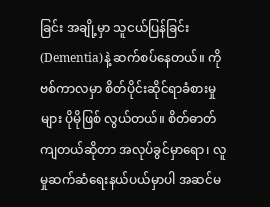ခြင်း အချို့မှာ သူငယ်ပြန်ခြင်း (Dementia)နဲ့ ဆက်စပ်နေတယ်။ ကိုဗစ်ကာလမှာ စိတ်ပိုင်းဆိုင်ရာခံစားမှုများ ပိုမိုဖြစ် လွယ်တယ်။ စိတ်ဓာတ်ကျတယ်ဆိုတာ အလုပ်ခွင်မှာရော၊ လူမှုဆက်ဆံရေးနယ်ပယ်မှာပါ အဆင်မ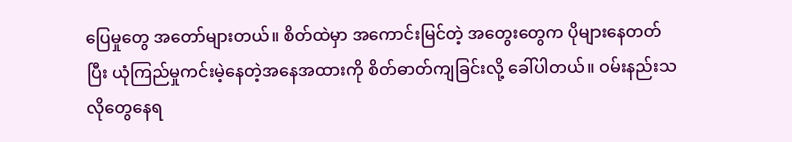ပြေမှုတွေ အတော်များတယ်။ စိတ်ထဲမှာ အကောင်းမြင်တဲ့ အတွေးတွေက ပိုများနေတတ်ပြီး ယုံကြည်မှုကင်းမဲ့နေတဲ့အနေအထားကို စိတ်ဓာတ်ကျခြင်းလို့ ခေါ်ပါတယ်။ ဝမ်းနည်းသလိုတွေနေရ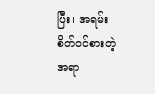ပြီး၊ အရမ်းစိတ်ဝင်စားတဲ့အရာ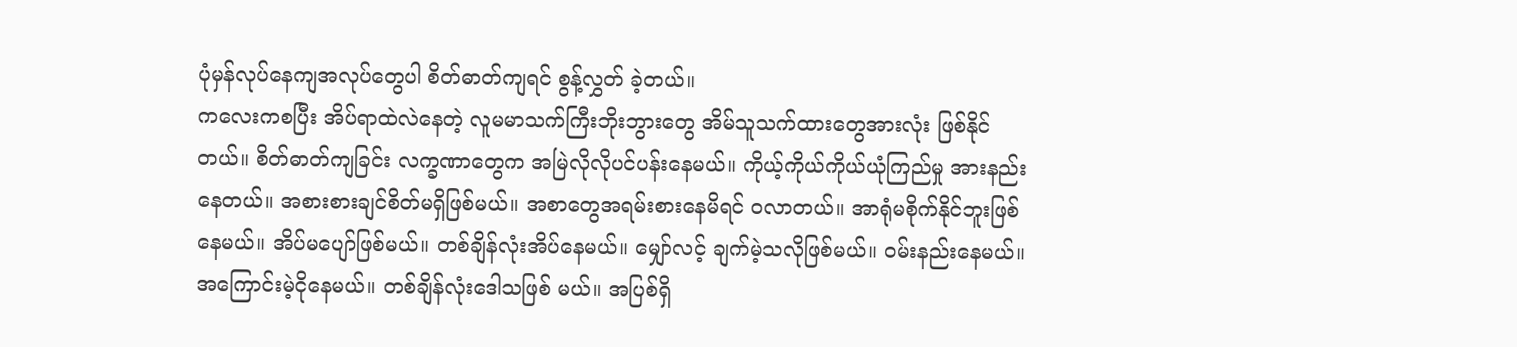ပုံမှန်လုပ်နေကျအလုပ်တွေပါ စိတ်ဓာတ်ကျရင် စွန့်လွှတ် ခဲ့တယ်။
ကလေးကစပြီး အိပ်ရာထဲလဲနေတဲ့ လူမမာသက်ကြီးဘိုးဘွားတွေ အိမ်သူသက်ထားတွေအားလုံး ဖြစ်နိုင်တယ်။ စိတ်ဓာတ်ကျခြင်း လက္ခဏာတွေက အမြဲလိုလိုပင်ပန်းနေမယ်။ ကိုယ့်ကိုယ်ကိုယ်ယုံကြည်မှု အားနည်းနေတယ်။ အစားစားချင်စိတ်မရှိဖြစ်မယ်။ အစာတွေအရမ်းစားနေမိရင် ဝလာတယ်။ အာရုံမစိုက်နိုင်ဘူးဖြစ်နေမယ်။ အိပ်မပျော်ဖြစ်မယ်။ တစ်ချိန်လုံးအိပ်နေမယ်။ မျှော်လင့် ချက်မဲ့သလိုဖြစ်မယ်။ ဝမ်းနည်းနေမယ်။ အကြောင်းမဲ့ငိုနေမယ်။ တစ်ချိန်လုံးဒေါသဖြစ် မယ်။ အပြစ်ရှိ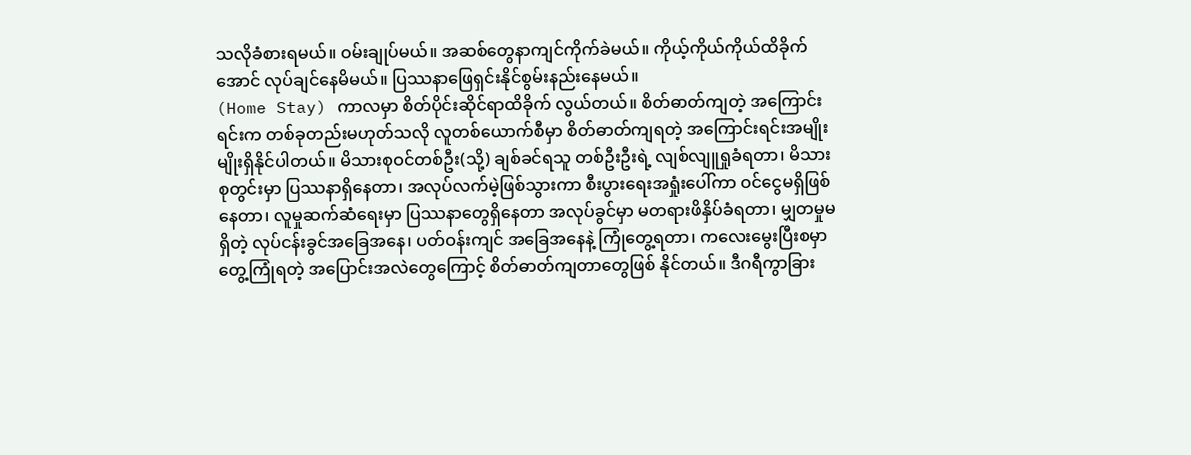သလိုခံစားရမယ်။ ဝမ်းချုပ်မယ်။ အဆစ်တွေနာကျင်ကိုက်ခဲမယ်။ ကိုယ့်ကိုယ်ကိုယ်ထိခိုက်အောင် လုပ်ချင်နေမိမယ်။ ပြဿနာဖြေရှင်းနိုင်စွမ်းနည်းနေမယ်။
(Home Stay) ကာလမှာ စိတ်ပိုင်းဆိုင်ရာထိခိုက် လွယ်တယ်။ စိတ်ဓာတ်ကျတဲ့ အကြောင်းရင်းက တစ်ခုတည်းမဟုတ်သလို လူတစ်ယောက်စီမှာ စိတ်ဓာတ်ကျရတဲ့ အကြောင်းရင်းအမျိုးမျိုးရှိနိုင်ပါတယ်။ မိသားစုဝင်တစ်ဦး(သို့) ချစ်ခင်ရသူ တစ်ဦးဦးရဲ့ လျစ်လျူရှုခံရတာ၊ မိသားစုတွင်းမှာ ပြဿနာရှိနေတာ၊ အလုပ်လက်မဲ့ဖြစ်သွားကာ စီးပွားရေးအရှုံးပေါ်ကာ ဝင်ငွေမရှိဖြစ်နေတာ၊ လူမှုဆက်ဆံရေးမှာ ပြဿနာတွေရှိနေတာ အလုပ်ခွင်မှာ မတရားဖိနှိပ်ခံရတာ၊ မျှတမှုမရှိတဲ့ လုပ်ငန်းခွင်အခြေအနေ၊ ပတ်ဝန်းကျင် အခြေအနေနဲ့ ကြုံတွေ့ရတာ၊ ကလေးမွေးပြီးစမှာ တွေ့ကြုံရတဲ့ အပြောင်းအလဲတွေကြောင့် စိတ်ဓာတ်ကျတာတွေဖြစ် နိုင်တယ်။ ဒီဂရီကွာခြား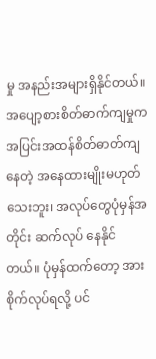မှု အနည်းအများရှိနိုင်တယ်။
အပျော့စားစိတ်ဓာက်ကျမှုက အပြင်းအထန်စိတ်ဓာတ်ကျနေတဲ့ အနေထားမျိုးမဟုတ်သေးဘူး၊ အလုပ်တွေပုံမှန်အတိုင်း ဆက်လုပ် နေနိုင်တယ်။ ပုံမှန်ထက်တော့ အားစိုက်လုပ်ရလို့ ပင်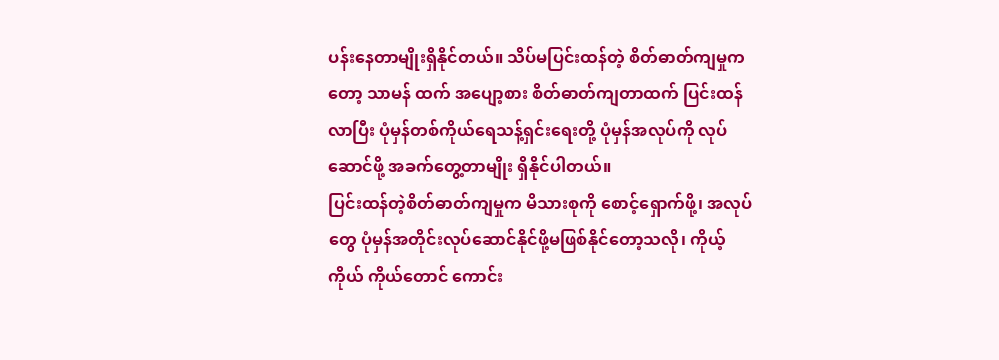ပန်းနေတာမျိုးရှိနိုင်တယ်။ သိပ်မပြင်းထန်တဲ့ စိတ်ဓာတ်ကျမှုကတော့ သာမန် ထက် အပျော့စား စိတ်ဓာတ်ကျတာထက် ပြင်းထန်လာပြီး ပုံမှန်တစ်ကိုယ်ရေသန့်ရှင်းရေးတို့ ပုံမှန်အလုပ်ကို လုပ်ဆောင်ဖို့ အခက်တွေ့တာမျိုး ရှိနိုင်ပါတယ်။
ပြင်းထန်တဲ့စိတ်ဓာတ်ကျမှုက မိသားစုကို စောင့်ရှောက်ဖို့၊ အလုပ်တွေ ပုံမှန်အတိုင်းလုပ်ဆောင်နိုင်ဖို့မဖြစ်နိုင်တော့သလို၊ ကိုယ့်ကိုယ် ကိုယ်တောင် ကောင်း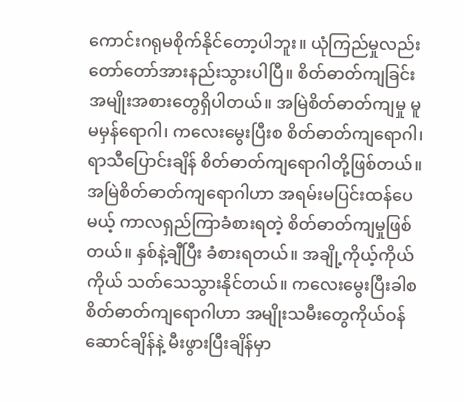ကောင်းဂရုမစိုက်နိုင်တော့ပါဘူး။ ယုံကြည်မှုလည်း တော်တော်အားနည်းသွားပါပြီ။ စိတ်ဓာတ်ကျခြင်းအမျိုးအစားတွေရှိပါတယ်။ အမြဲစိတ်ဓာတ်ကျမှု မူမမှန်ရောဂါ၊ ကလေးမွေးပြီးစ စိတ်ဓာတ်ကျရောဂါ၊ ရာသီပြောင်းချိန် စိတ်ဓာတ်ကျရောဂါတို့ဖြစ်တယ်။
အမြဲစိတ်ဓာတ်ကျရောဂါဟာ အရမ်းမပြင်းထန်ပေမယ့် ကာလရှည်ကြာခံစားရတဲ့ စိတ်ဓာတ်ကျမှုဖြစ်တယ်။ နှစ်နဲ့ချီပြီး ခံစားရတယ်။ အချို့ကိုယ့်ကိုယ်ကိုယ် သတ်သေသွားနိုင်တယ်။ ကလေးမွေးပြီးခါစ စိတ်ဓာတ်ကျရောဂါဟာ အမျိုးသမီးတွေကိုယ်ဝန်ဆောင်ချိန်နဲ့ မီးဖွားပြီးချိန်မှာ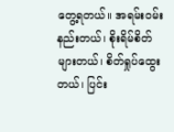တွေ့ရတယ်။ အရမ်းဝမ်းနည်းတယ်၊ စိုးရိမ်စိတ်များတယ်၊ စိတ်ရှုပ်ထွေးတယ်၊ ပြင်း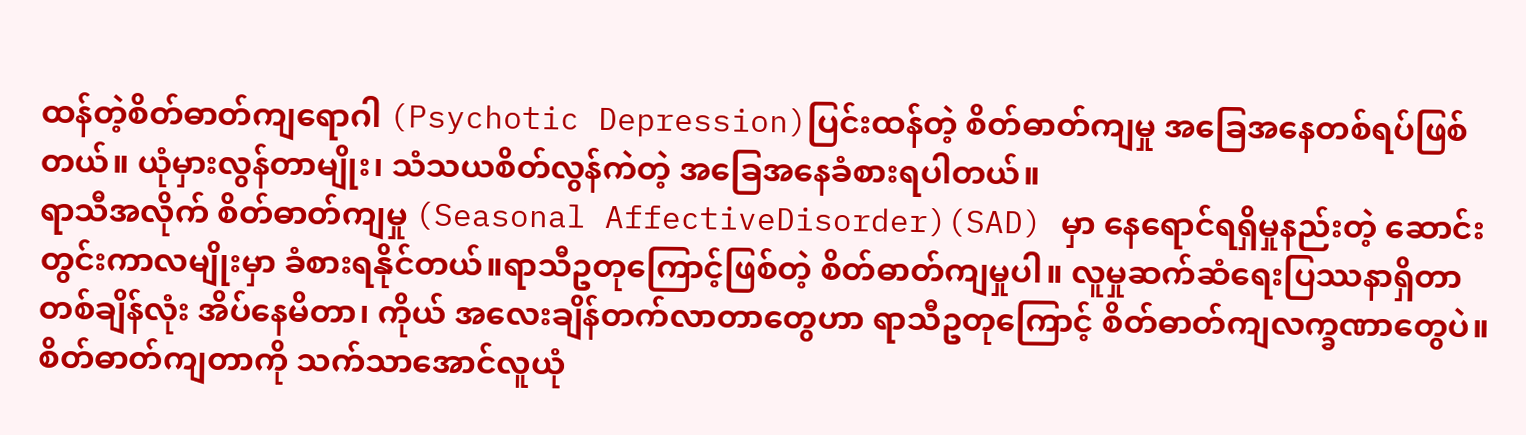ထန်တဲ့စိတ်ဓာတ်ကျရောဂါ (Psychotic Depression)ပြင်းထန်တဲ့ စိတ်ဓာတ်ကျမှု အခြေအနေတစ်ရပ်ဖြစ်တယ်။ ယုံမှားလွန်တာမျိုး၊ သံသယစိတ်လွန်ကဲတဲ့ အခြေအနေခံစားရပါတယ်။
ရာသီအလိုက် စိတ်ဓာတ်ကျမှု (Seasonal AffectiveDisorder)(SAD) မှာ နေရောင်ရရှိမှုနည်းတဲ့ ဆောင်းတွင်းကာလမျိုးမှာ ခံစားရနိုင်တယ်။ရာသီဥတုကြောင့်ဖြစ်တဲ့ စိတ်ဓာတ်ကျမှုပါ။ လူမှုဆက်ဆံရေးပြဿနာရှိတာ တစ်ချိန်လုံး အိပ်နေမိတာ၊ ကိုယ် အလေးချိန်တက်လာတာတွေဟာ ရာသီဥတုကြောင့် စိတ်ဓာတ်ကျလက္ခဏာတွေပဲ။
စိတ်ဓာတ်ကျတာကို သက်သာအောင်လူယုံ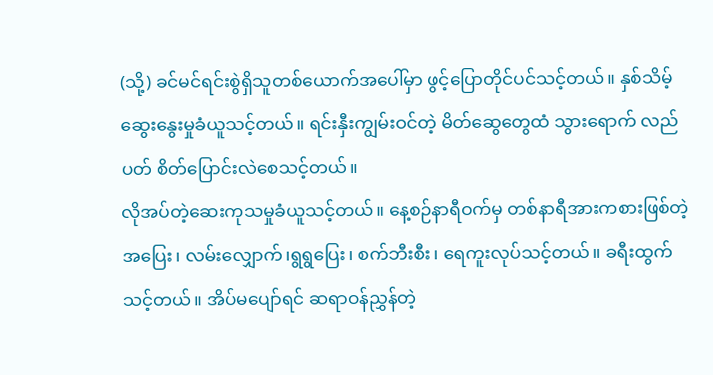(သို့) ခင်မင်ရင်းစွဲရှိသူတစ်ယောက်အပေါ်မှာ ဖွင့်ပြောတိုင်ပင်သင့်တယ်။ နှစ်သိမ့် ဆွေးနွေးမှုခံယူသင့်တယ်။ ရင်းနှီးကျွမ်းဝင်တဲ့ မိတ်ဆွေတွေထံ သွားရောက် လည်ပတ် စိတ်ပြောင်းလဲစေသင့်တယ်။
လိုအပ်တဲ့ဆေးကုသမှုခံယူသင့်တယ်။ နေ့စဉ်နာရီဝက်မှ တစ်နာရီအားကစားဖြစ်တဲ့ အပြေး၊ လမ်းလျှောက်၊ရွရွပြေး၊ စက်ဘီးစီး၊ ရေကူးလုပ်သင့်တယ်။ ခရီးထွက်သင့်တယ်။ အိပ်မပျော်ရင် ဆရာဝန်ညွှန်တဲ့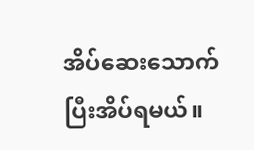အိပ်ဆေးသောက်ပြီးအိပ်ရမယ်။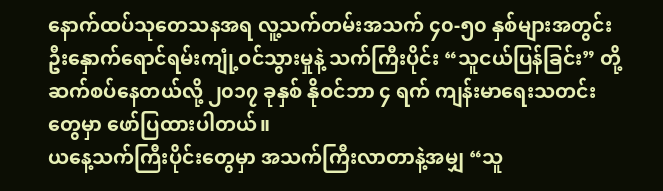နောက်ထပ်သုတေသနအရ လူ့သက်တမ်းအသက် ၄၀-၅၀ နှစ်များအတွင်း ဦးနှောက်ရောင်ရမ်းကျုံ့ဝင်သွားမှုနဲ့ သက်ကြီးပိုင်း “သူငယ်ပြန်ခြင်း” တို့ ဆက်စပ်နေတယ်လို့ ၂၀၁၇ ခုနှစ် နိုဝင်ဘာ ၄ ရက် ကျန်းမာရေးသတင်းတွေမှာ ဖော်ပြထားပါတယ်။
ယနေ့သက်ကြီးပိုင်းတွေမှာ အသက်ကြီးလာတာနဲ့အမျှ “သူ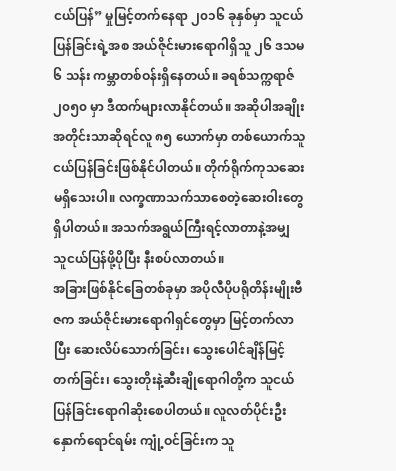ငယ်ပြန်” မှုမြင့်တက်နေရာ ၂၀၁၆ ခုနှစ်မှာ သူငယ်ပြန်ခြင်းရဲ့အစ အယ်ဇိုင်းမားရောဂါရှိသူ ၂၆ ဒသမ ၆ သန်း ကမ္ဘာတစ်ဝန်းရှိနေတယ်။ ခရစ်သက္ကရာဇ် ၂၀၅၀ မှာ ဒီထက်များလာနိုင်တယ်။ အဆိုပါအချိုးအတိုင်းသာဆိုရင်လူ ၈၅ ယောက်မှာ တစ်ယောက်သူငယ်ပြန်ခြင်းဖြစ်နိုင်ပါတယ်။ တိုက်ရိုက်ကုသဆေးမရှိသေးပါ။ လက္ခဏာသက်သာစေတဲ့ဆေးဝါးတွေရှိပါတယ်။ အသက်အရွယ်ကြီးရင့်လာတာနဲ့အမျှ သူငယ်ပြန်ဖို့ပိုပြီး နီးစပ်လာတယ်။
အခြားဖြစ်နိုင်ခြေတစ်ခုမှာ အပိုလီပိုပရိုတိန်းမျိုးဗီဇက အယ်ဇိုင်းမားရောဂါရှင်တွေမှာ မြင့်တက်လာပြီး ဆေးလိပ်သောက်ခြင်း၊ သွေးပေါင်ချိန်မြင့်တက်ခြင်း၊ သွေးတိုးနဲ့ဆီးချိုရောဂါတို့က သူငယ်ပြန်ခြင်းရောဂါဆိုးစေပါတယ်။ လူလတ်ပိုင်းဦးနှောက်ရောင်ရမ်း ကျုံ့ဝင်ခြင်းက သူ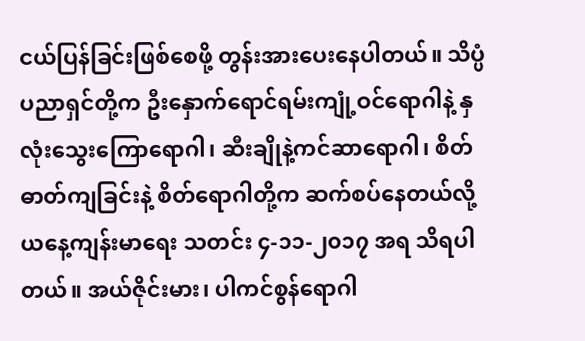ငယ်ပြန်ခြင်းဖြစ်စေဖို့ တွန်းအားပေးနေပါတယ်။ သိပ္ပံပညာရှင်တို့က ဦးနှောက်ရောင်ရမ်းကျုံ့ဝင်ရောဂါနဲ့ နှလုံးသွေးကြောရောဂါ၊ ဆီးချိုနဲ့ကင်ဆာရောဂါ၊ စိတ်ဓာတ်ကျခြင်းနဲ့ စိတ်ရောဂါတို့က ဆက်စပ်နေတယ်လို့ ယနေ့ကျန်းမာရေး သတင်း ၄-၁၁-၂၀၁၇ အရ သိရပါတယ်။ အယ်ဇိုင်းမား၊ ပါကင်စွန်ရောဂါ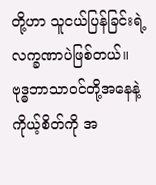တို့ဟာ သူငယ်ပြန်ခြင်းရဲ့လက္ခဏာပဲဖြစ်တယ်။ ဗုဒ္ဓဘာသာဝင်တို့အနေနဲ့ ကိုယ့်စိတ်ကို အ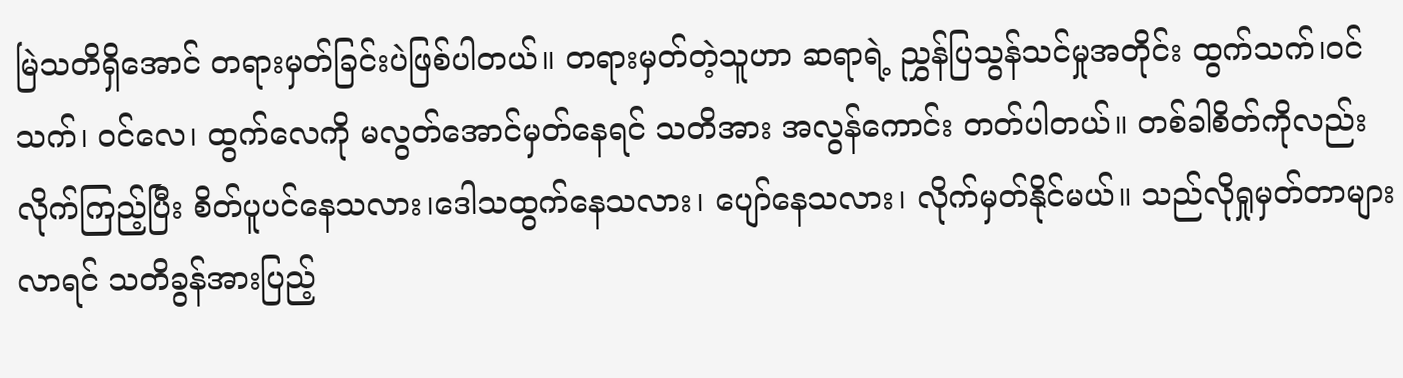မြဲသတိရှိအောင် တရားမှတ်ခြင်းပဲဖြစ်ပါတယ်။ တရားမှတ်တဲ့သူဟာ ဆရာရဲ့ ညွှန်ပြသွန်သင်မှုအတိုင်း ထွက်သက်၊ဝင်သက်၊ ဝင်လေ၊ ထွက်လေကို မလွတ်အောင်မှတ်နေရင် သတိအား အလွန်ကောင်း တတ်ပါတယ်။ တစ်ခါစိတ်ကိုလည်း လိုက်ကြည့်ပြီး စိတ်ပူပင်နေသလား၊ဒေါသထွက်နေသလား၊ ပျော်နေသလား၊ လိုက်မှတ်နိုင်မယ်။ သည်လိုရှုမှတ်တာများလာရင် သတိခွန်အားပြည့်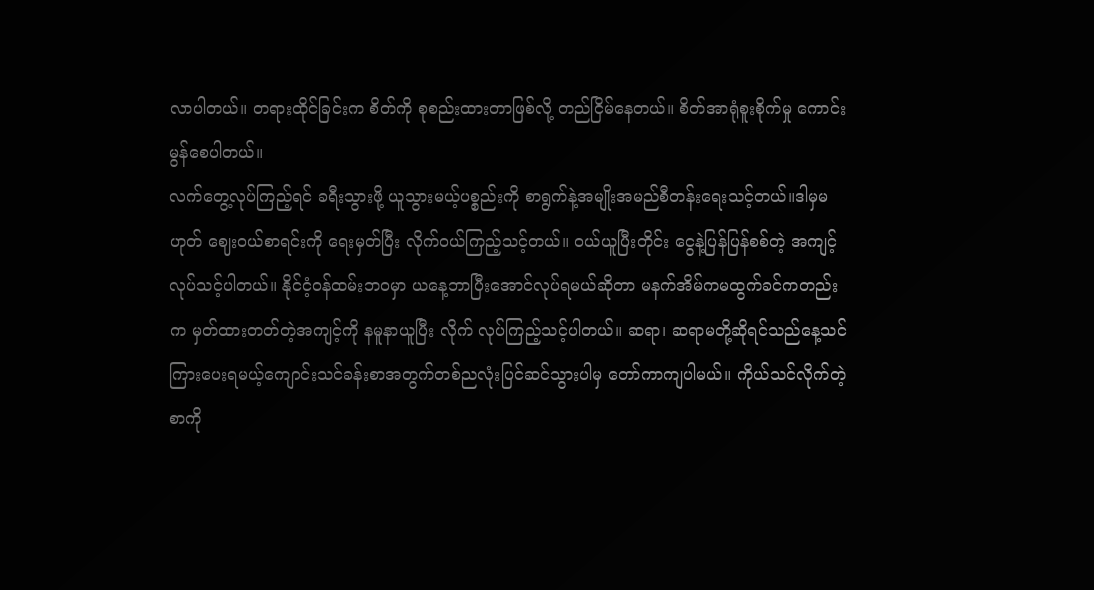လာပါတယ်။ တရားထိုင်ခြင်းက စိတ်ကို စုစည်းထားတာဖြစ်လို့ တည်ငြိမ်နေတယ်။ စိတ်အာရုံစူးစိုက်မှု ကောင်းမွန်စေပါတယ်။
လက်တွေ့လုပ်ကြည့်ရင် ခရီးသွားဖို့ ယူသွားမယ့်ပစ္စည်းကို စာရွက်နဲ့အမျိုးအမည်စီတန်းရေးသင့်တယ်။ဒါမှမဟုတ် ဈေးဝယ်စာရင်းကို ရေးမှတ်ပြီး လိုက်ဝယ်ကြည့်သင့်တယ်။ ဝယ်ယူပြီးတိုင်း ငွေနဲ့ပြန်ပြန်စစ်တဲ့ အကျင့်လုပ်သင့်ပါတယ်။ နိုင်ငံ့ဝန်ထမ်းဘဝမှာ ယနေ့ဘာပြီးအောင်လုပ်ရမယ်ဆိုတာ မနက်အိမ်ကမထွက်ခင်ကတည်းက မှတ်ထားတတ်တဲ့အကျင့်ကို နမူနာယူပြီး လိုက် လုပ်ကြည့်သင့်ပါတယ်။ ဆရာ၊ ဆရာမတို့ဆိုရင်သည်နေ့သင်ကြားပေးရမယ့်ကျောင်းသင်ခန်းစာအတွက်တစ်ညလုံးပြင်ဆင်သွားပါမှ တော်ကာကျပါမယ်။ ကိုယ်သင်လိုက်တဲ့စာကို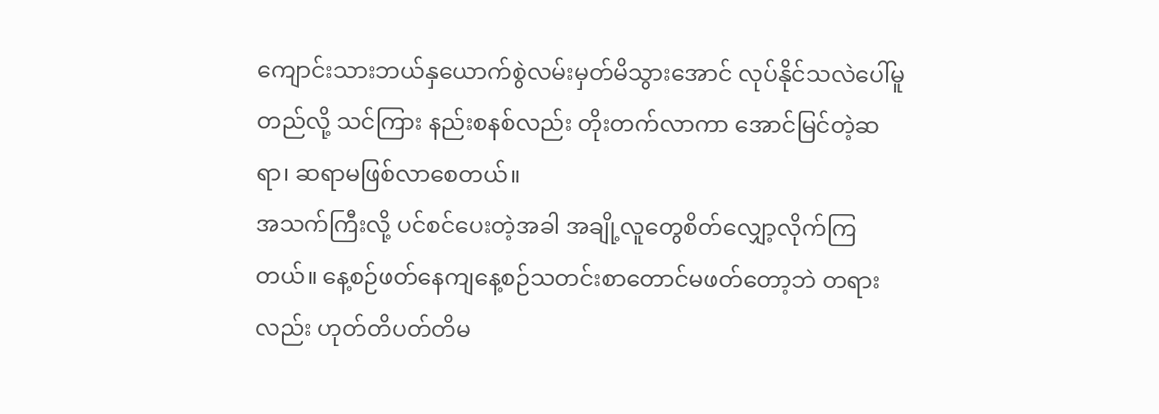ကျောင်းသားဘယ်နှယောက်စွဲလမ်းမှတ်မိသွားအောင် လုပ်နိုင်သလဲပေါ်မူတည်လို့ သင်ကြား နည်းစနစ်လည်း တိုးတက်လာကာ အောင်မြင်တဲ့ဆရာ၊ ဆရာမဖြစ်လာစေတယ်။
အသက်ကြီးလို့ ပင်စင်ပေးတဲ့အခါ အချို့လူတွေစိတ်လျှော့လိုက်ကြတယ်။ နေ့စဉ်ဖတ်နေကျနေ့စဉ်သတင်းစာတောင်မဖတ်တော့ဘဲ တရားလည်း ဟုတ်တိပတ်တိမ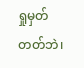ရှုမှတ်တတ်ဘဲ၊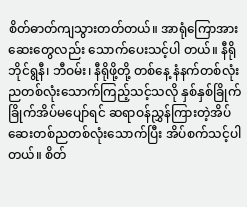စိတ်ဓာတ်ကျသွားတတ်တယ်။ အာရုံကြောအားဆေးတွေလည်း သောက်ပေးသင့်ပါ တယ်။ နီရိုဘိုင်ရွနီ၊ ဘီဝမ်း၊ နီရိုဖို့တို့ တစ်နေ့ နံနက်တစ်လုံး ညတစ်လုံးသောက်ကြည့်သင့်သလို နှစ်နှစ်ခြိုက်ခြိုက်အိပ်မပျော်ရင် ဆရာဝန်ညွှန်ကြားတဲ့အိပ်ဆေးတစ်ညတစ်လုံးသောက်ပြီး အိပ်စက်သင့်ပါတယ်။ စိတ်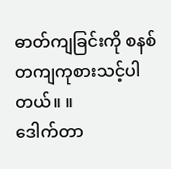ဓာတ်ကျခြင်းကို စနစ်တကျကုစားသင့်ပါ တယ်။ ။
ဒေါက်တာ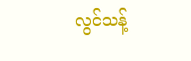လွင်သန့်